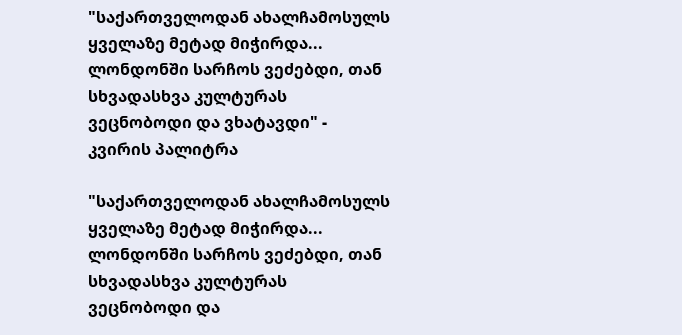"საქართველოდან ახალჩამოსულს ყველაზე მეტად მიჭირდა... ლონდონში სარჩოს ვეძებდი, თან სხვადასხვა კულტურას ვეცნობოდი და ვხატავდი" - კვირის პალიტრა

"საქართველოდან ახალჩამოსულს ყველაზე მეტად მიჭირდა... ლონდონში სარჩოს ვეძებდი, თან სხვადასხვა კულტურას ვეცნობოდი და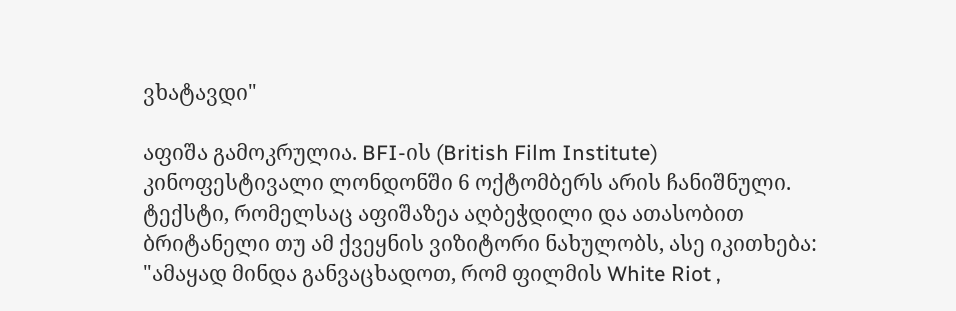ვხატავდი"

აფიშა გამოკრულია. BFI-ის (British Film Institute) კინოფესტივალი ლონდონში 6 ოქტომბერს არის ჩანიშნული. ტექსტი, რომელსაც აფიშაზეა აღბეჭდილი და ათასობით ბრიტანელი თუ ამ ქვეყნის ვიზიტორი ნახულობს, ასე იკითხება: "ამაყად მინდა განვაცხადოთ, რომ ფილმის White Riot ,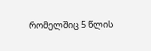რომელშიც 5 წლის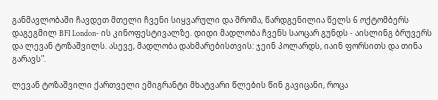განმავლობაში ჩავდეთ მთელი ჩვენი სიყვარული და შრომა, წარდგენილია წელს 6 ოქტომბერს დაგეგმილ BFI London- ის კინოფესტივალზე. დიდი მადლობა ჩვენს საოცარ გუნდს - აისლინგ ბრუვერს და ლევან ტოზაშვილს. ასევე, მადლობა დახმარებისთვის: ჯეინ პოლარდს, იაინ ფორსითს და თინა გარავს".

ლევან ტოზაშვილი ქართველი ემიგრანტი მხატვარი წლების წინ გავიცანი, როცა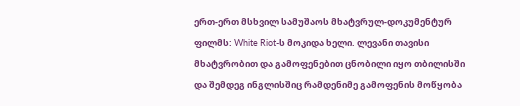ერთ-ერთ მსხვილ სამუშაოს მხატვრულ-დოკუმენტურ ფილმს: White Riot-ს მოკიდა ხელი. ლევანი თავისი მხატვრობით და გამოფენებით ცნობილი იყო თბილისში და შემდეგ ინგლისშიც რამდენიმე გამოფენის მოწყობა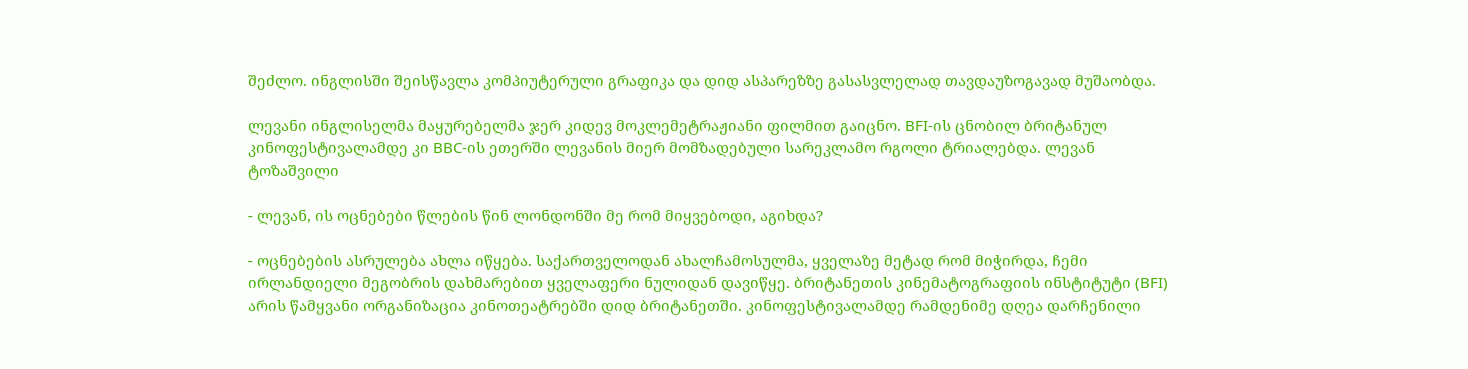შეძლო. ინგლისში შეისწავლა კომპიუტერული გრაფიკა და დიდ ასპარეზზე გასასვლელად თავდაუზოგავად მუშაობდა.

ლევანი ინგლისელმა მაყურებელმა ჯერ კიდევ მოკლემეტრაჟიანი ფილმით გაიცნო. BFI-ის ცნობილ ბრიტანულ კინოფესტივალამდე კი BBC-ის ეთერში ლევანის მიერ მომზადებული სარეკლამო რგოლი ტრიალებდა. ლევან ტოზაშვილი

- ლევან, ის ოცნებები წლების წინ ლონდონში მე რომ მიყვებოდი, აგიხდა?

- ოცნებების ასრულება ახლა იწყება. საქართველოდან ახალჩამოსულმა, ყველაზე მეტად რომ მიჭირდა, ჩემი ირლანდიელი მეგობრის დახმარებით ყველაფერი ნულიდან დავიწყე. ბრიტანეთის კინემატოგრაფიის ინსტიტუტი (BFI) არის წამყვანი ორგანიზაცია კინოთეატრებში დიდ ბრიტანეთში. კინოფესტივალამდე რამდენიმე დღეა დარჩენილი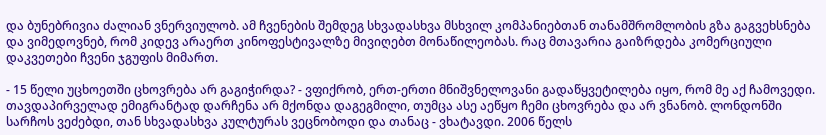და ბუნებრივია ძალიან ვნერვიულობ. ამ ჩვენების შემდეგ სხვადასხვა მსხვილ კომპანიებთან თანამშრომლობის გზა გაგვეხსნება და ვიმედოვნებ, რომ კიდევ არაერთ კინოფესტივალზე მივიღებთ მონაწილეობას. რაც მთავარია გაიზრდება კომერციული დაკვეთები ჩვენი ჯგუფის მიმართ.

- 15 წელი უცხოეთში ცხოვრება არ გაგიჭირდა? - ვფიქრობ, ერთ-ერთი მნიშვნელოვანი გადაწყვეტილება იყო, რომ მე აქ ჩამოვედი. თავდაპირველად ემიგრანტად დარჩენა არ მქონდა დაგეგმილი, თუმცა ასე აეწყო ჩემი ცხოვრება და არ ვნანობ. ლონდონში სარჩოს ვეძებდი, თან სხვადასხვა კულტურას ვეცნობოდი და თანაც - ვხატავდი. 2006 წელს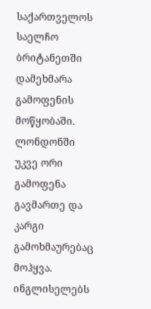საქართველოს საელჩო ბრიტანეთში დამეხმარა გამოფენის მოწყობაში. ლონდონში უკვე ორი გამოფენა გავმართე და კარგი გამოხმაურებაც მოჰყვა. ინგლისელებს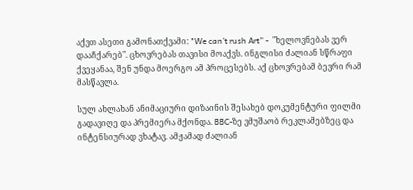აქვთ ასეთი გამონათქვამი: "We can’t rush Art” -  "ხელოვნებას ვერ დააჩქარებ". ცხოვრებას თავისი მოაქვს. ინგლისი ძალიან სწრაფი ქვეყანაა, შენ უნდა მოერგო ამ პროცესებს. აქ ცხოვრებამ ბევრი რამ მასწავლა.

სულ ახლახან ანიმაციური დიზაინის შესახებ დოკუმენტური ფილმი გადავიღე და პრემიერა მქონდა. BBC-ზე ვმუშაობ რეკლამებზეც და ინტენსიურად ვხატავ. ამჟამად ძალიან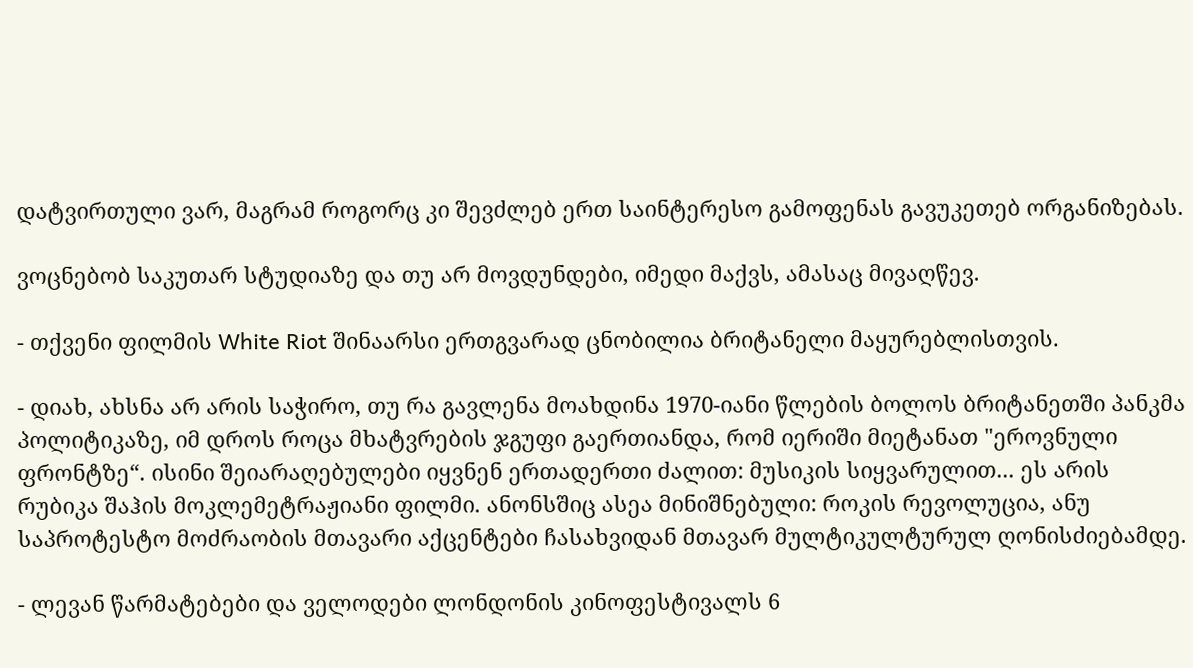დატვირთული ვარ, მაგრამ როგორც კი შევძლებ ერთ საინტერესო გამოფენას გავუკეთებ ორგანიზებას.

ვოცნებობ საკუთარ სტუდიაზე და თუ არ მოვდუნდები, იმედი მაქვს, ამასაც მივაღწევ.

- თქვენი ფილმის White Riot შინაარსი ერთგვარად ცნობილია ბრიტანელი მაყურებლისთვის.

- დიახ, ახსნა არ არის საჭირო, თუ რა გავლენა მოახდინა 1970-იანი წლების ბოლოს ბრიტანეთში პანკმა პოლიტიკაზე, იმ დროს როცა მხატვრების ჯგუფი გაერთიანდა, რომ იერიში მიეტანათ "ეროვნული ფრონტზე“. ისინი შეიარაღებულები იყვნენ ერთადერთი ძალით: მუსიკის სიყვარულით... ეს არის რუბიკა შაჰის მოკლემეტრაჟიანი ფილმი. ანონსშიც ასეა მინიშნებული: როკის რევოლუცია, ანუ საპროტესტო მოძრაობის მთავარი აქცენტები ჩასახვიდან მთავარ მულტიკულტურულ ღონისძიებამდე.

- ლევან წარმატებები და ველოდები ლონდონის კინოფესტივალს 6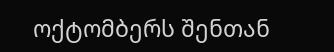ოქტომბერს შენთან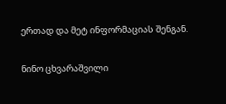ერთად და მეტ ინფორმაციას შენგან.

ნინო ცხვარაშვილი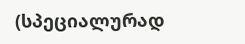(სპეციალურად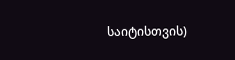საიტისთვის)